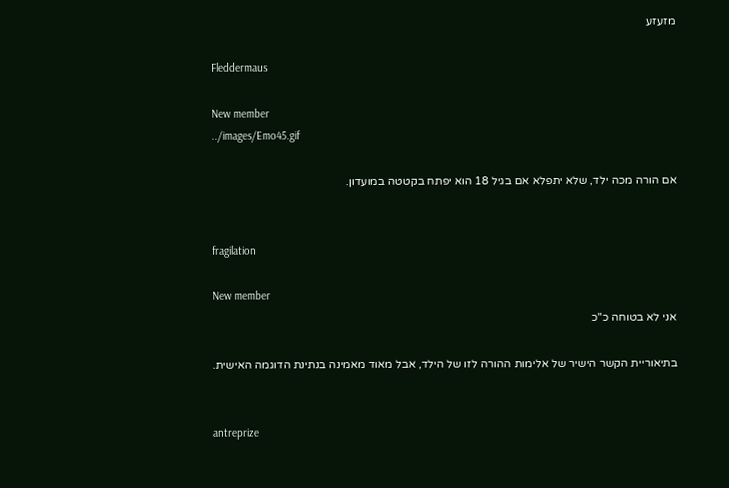מזעזע

Fleddermaus

New member
../images/Emo45.gif

אם הורה מכה ילד, שלא יתפלא אם בגיל 18 הוא יפתח בקטטה במועדון.


fragilation

New member
אני לא בטוחה כ"כ

בתיאוריית הקשר הישיר של אלימות ההורה לזו של הילד, אבל מאוד מאמינה בנתינת הדוגמה האישית.


antreprize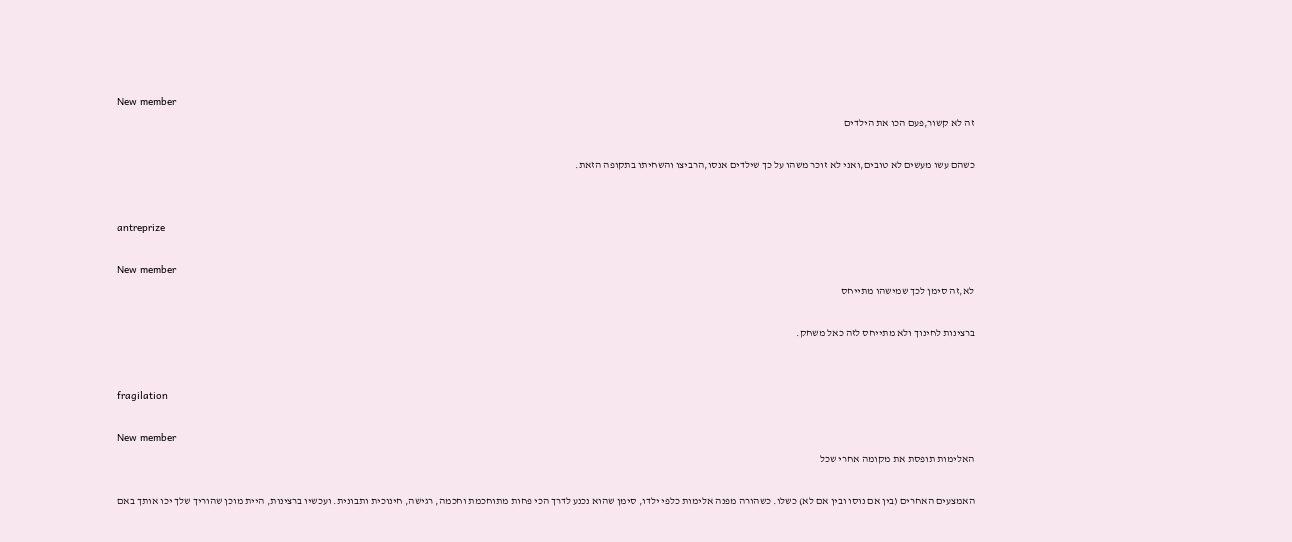New member
זה לא קשור,פעם הכו את הילדים

כשהם עשו מעשים לא טובים,ואני לא זוכר משהו על כך שילדים אנסו,הרביצו והשחיתו בתקופה הזאת.


antreprize

New member
לא,זה סימן לכך שמישהו מתייחס

ברצינות לחינוך ולא מתייחס לזה כאל משחק.


fragilation

New member
האלימות תופסת את מקומה אחרי שכל

האמצעים האחרים (בין אם נוסו ובין אם לא) כשלו. כשהורה מפנה אלימות כלפי ילדו, סימן שהוא נכנע לדרך הכי פחות מתוחכמת וחכמה, רגישה, חינוכית ותבונית. ועכשיו ברצינות, היית מוכן שהוריך שלך יכו אותך באם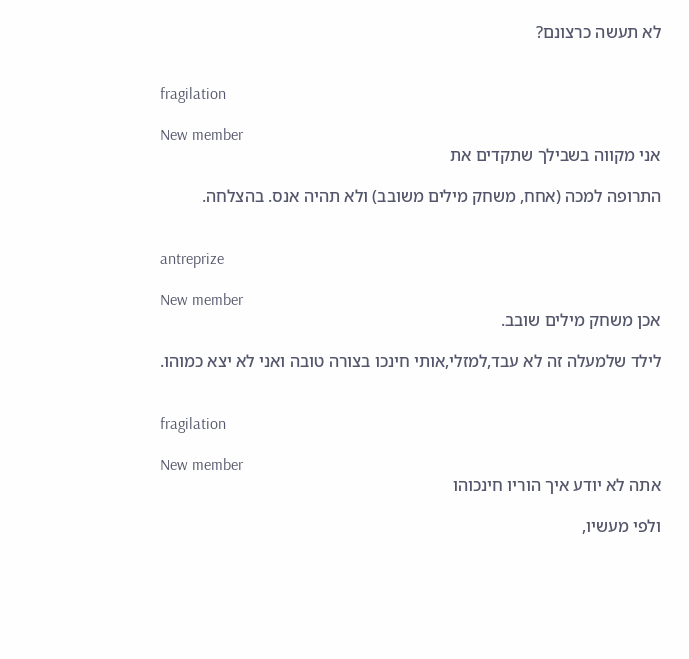לא תעשה כרצונם?


fragilation

New member
אני מקווה בשבילך שתקדים את

התרופה למכה (אחח, משחק מילים משובב) ולא תהיה אנס. בהצלחה.


antreprize

New member
אכן משחק מילים שובב.

לילד שלמעלה זה לא עבד,למזלי,אותי חינכו בצורה טובה ואני לא יצא כמוהו.


fragilation

New member
אתה לא יודע איך הוריו חינכוהו

ולפי מעשיו,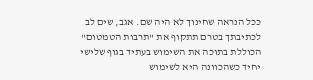ככל הנראה שחינוך לא היה שם. אגב, שים לב לכתיבתך בטרם תתקוף את "תרבות הטמטום" הכוללת בתוכה את השימוש בעתיד בגוף שלישי יחיד כשהכוונה היא לשימוש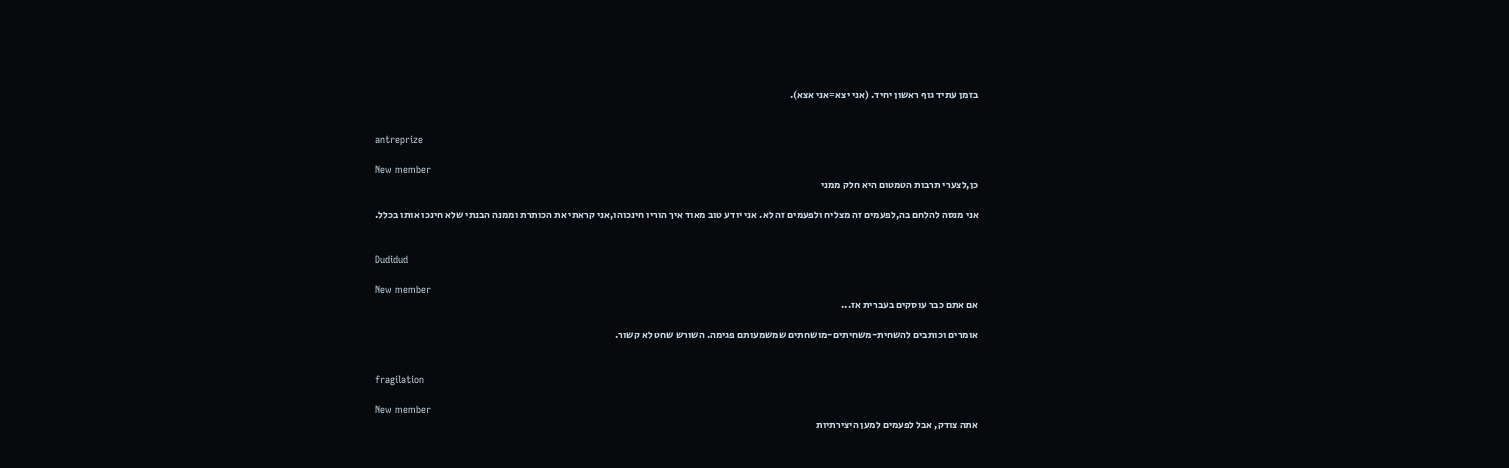בזמן עתיד גוף ראשון יחיד. (אני יצא=אני אצא).


antreprize

New member
כן,לצערי תרבות הטמטום היא חלק ממני

אני מנסה להלחם בה,לפעמים זה מצליח ולפעמים זה לא. אני יודע טוב מאוד איך הוריו חינכוהו,אני קראתי את הכותרת וממנה הבנתי שלא חינכו אותו בכלל.


Dudidud

New member
אם אתם כבר עוסקים בעברית אז...

אומרים וכותבים להשחית-משחיתים-מושחתים שמשמעותם פגימה. השורש שחט לא קשור.


fragilation

New member
אתה צודק, אבל לפעמים למען היצירתיות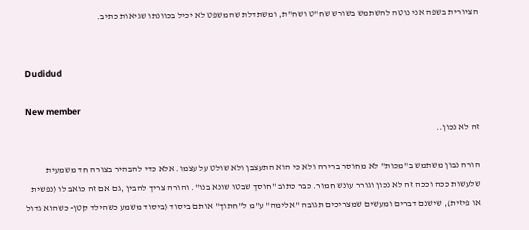הציורית בשפה אני נוטה להשתמש בשורש שח"ט ושח"ת, ומשתדלת שהמשפט לא יכיל בכוונתו שגיאות כתיב.


Dudidud

New member
זה לא נכון..

הורה נבון משתמש ב"מכות" לא מחוסר ברירה ולא כי הוא התעצבן ולא שולט על עצמו. אלא כדי להבהיר בצורה חד משמעית שלעשות ככה וככה זה לא נכון וגורר עונש חמור. כבר כתוב "חוסך שבטו שונא בנו". והורה צריך להבין ,גם אם זה כואב לו (נפשית או פיזית), שישנם דברים ומעשים שמצריכים תגובה "אלימה" ע"מ ל"חתוך" אותם ביסוד (ביסוד משמע כשהילד קטן- כשהוא גדול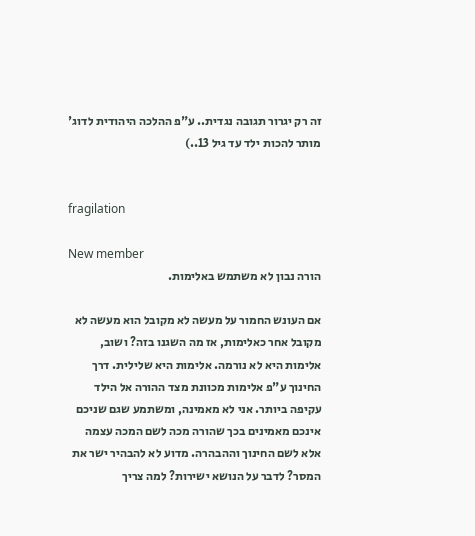זה רק יגרור תגובה נגדית.. ע"פ ההלכה היהודית לדוג' מותר להכות ילד עד גיל 13..)


fragilation

New member
הורה נבון לא משתמש באלימות.

אם העונש החמור על מעשה לא מקובל הוא מעשה לא מקובל אחר כאלימות, אז מה השגנו בזה? ושוב, אלימות היא לא נורמה. אלימות היא שלילית. דרך החינוך ע"פ אלימות מכוונת מצד ההורה אל הילד עקיפה ביותר. אני לא מאמינה, ומשתמע שגם שניכם אינכם מאמינים בכך שהורה מכה לשם המכה עצמה אלא לשם החינוך וההבהרה. מדוע לא להבהיר ישר את המסר? לדבר על הנושא ישירות? למה צריך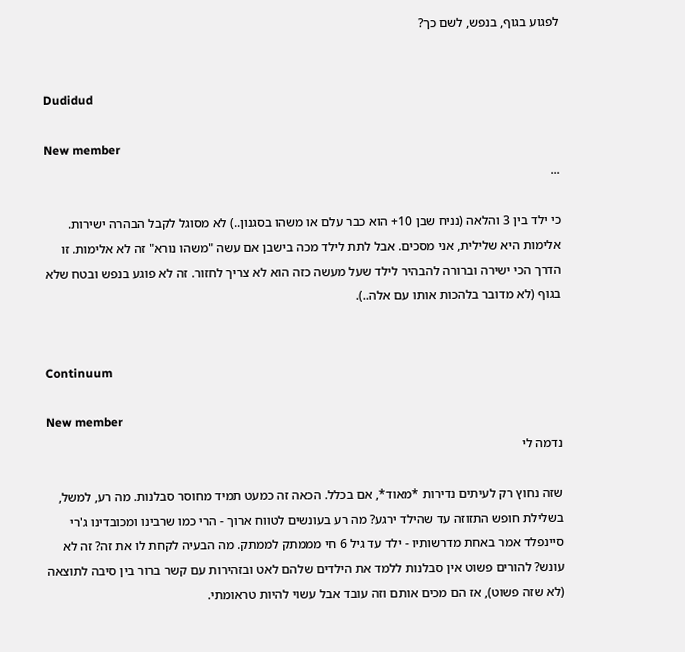לפגוע בגוף, בנפש, לשם כך?


Dudidud

New member
...

כי ילד בין 3 והלאה (נניח שבן 10+ הוא כבר עלם או משהו בסגנון..) לא מסוגל לקבל הבהרה ישירות. אלימות היא שלילית, אני מסכים. אבל לתת לילד מכה בישבן אם עשה "משהו נורא" זה לא אלימות. זו הדרך הכי ישירה וברורה להבהיר לילד שעל מעשה כזה הוא לא צריך לחזור. זה לא פוגע בנפש ובטח שלא בגוף (לא מדובר בלהכות אותו עם אלה..).


Continuum

New member
נדמה לי

שזה נחוץ רק לעיתים נדירות *מאוד*, אם בכלל. הכאה זה כמעט תמיד מחוסר סבלנות. מה רע, למשל, בשלילת חופש התזוזה עד שהילד ירגע? מה רע בעונשים לטווח ארוך - הרי כמו שרבינו ומכובדינו ג'רי סיינפלד אמר באחת מדרשותיו - ילד עד גיל 6 חי מממתק לממתק. מה הבעיה לקחת לו את זה? זה לא עונש? להורים פשוט אין סבלנות ללמד את הילדים שלהם לאט ובזהירות עם קשר ברור בין סיבה לתוצאה (לא שזה פשוט), אז הם מכים אותם וזה עובד אבל עשוי להיות טראומתי.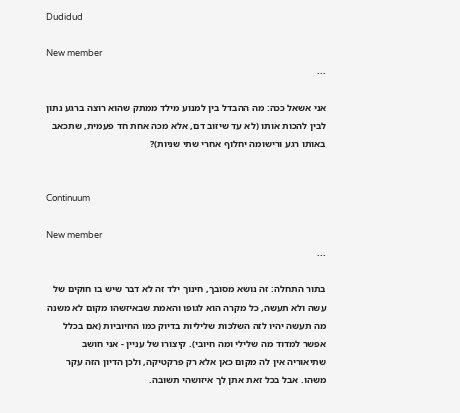Dudidud

New member
...

אני אשאל ככה: מה ההבדל בין למנוע מילד ממתק שהוא רוצה ברגע נתון לבין להכות אותו (לא עד שיזוב דם, אלא מכה אחת חד פעמית, שתכאב באותו רגע ורישומה יחלוף אחרי שתי שניות)?


Continuum

New member
...

בתור התחלה: זה נושא מסובך, חינוך ילד זה לא דבר שיש בו חוקים של עשה ולא תעשה, כל מקרה הוא לגופו והאמת שבאיזשהו מקום לא משנה מה תעשה יהיו לזה השלכות שליליות בדיוק כמו החיוביות (אם בכלל אפשר למדוד מה שלילי ומה חיובי). קיצורו של עניין - אני חושב שתיאוריה אין לה מקום כאן אלא רק פרקטיקה, ולכן הדיון הזה עקר משהו. אבל בכל זאת אתן לך איזושהי תשובה.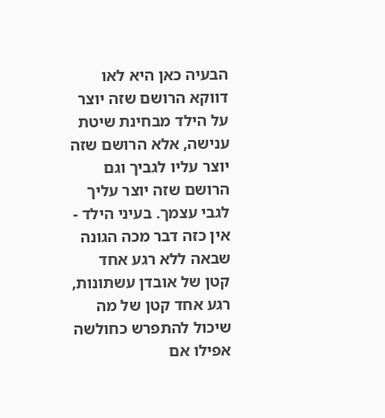הבעיה כאן היא לאו דווקא הרושם שזה יוצר על הילד מבחינת שיטת ענישה, אלא הרושם שזה יוצר עליו לגביך וגם הרושם שזה יוצר עליך לגבי עצמך. בעיני הילד - אין כזה דבר מכה הגונה שבאה ללא רגע אחד קטן של אובדן עשתונות, רגע אחד קטן של מה שיכול להתפרש כחולשה אפילו אם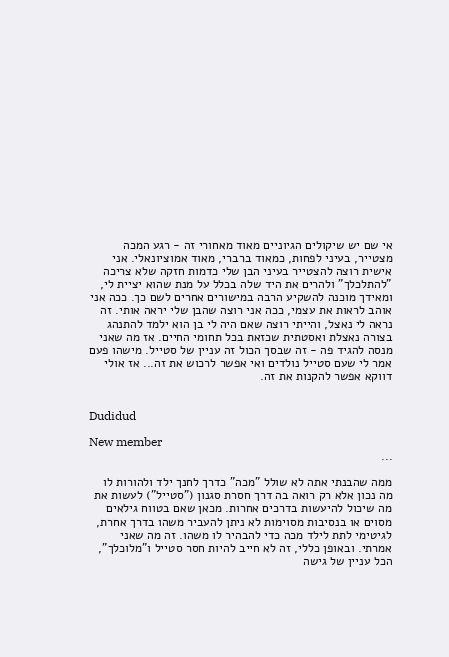אי שם יש שיקולים הגיוניים מאוד מאחורי זה - רגע המכה מצטייר, בעיני לפחות, כמאוד ברברי, מאוד אמוציונאלי. אני אישית רוצה להצטייר בעיני הבן שלי כדמות חזקה שלא צריכה "להתלכלך" ולהרים את היד שלה בכלל על מנת שהוא יציית לי, ומאידך מוכנה להשקיע הרבה במישורים אחרים לשם כך. ככה אני אוהב לראות את עצמי, ככה אני רוצה שהבן שלי יראה אותי. זה נראה לי נאצל, והייתי רוצה שאם היה לי בן הוא ילמד להתנהג בצורה נאצלת ואסטתית שכזאת בכל תחומי החיים. אז מה שאני מנסה להגיד פה - זה שבסך הכול זה עניין של סטייל. מישהו פעם אמר לי שעם סטייל נולדים ואי אפשר לרכוש את זה... אז אולי דווקא אפשר להקנות את זה.


Dudidud

New member
...

ממה שהבנתי אתה לא שולל "מכה" כדרך לחנך ילד ולהורות לו מה נכון אלא רק רואה בה דרך חסרת סגנון ("סטייל") לעשות את מה שיכול להיעשות בדרכים אחרות. מכאן שאם בטווח גילאים מסוים או בנסיבות מסוימות לא ניתן להעביר משהו בדרך אחרת, לגיטימי לתת לילד מכה כדי להבהיר לו משהו. זה מה שאני אמרתי. ובאופן כללי, זה לא חייב להיות חסר סטייל ו"מלוכלך", הכל עניין של גישה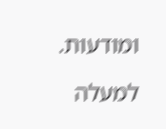ומודעות.

למעלה